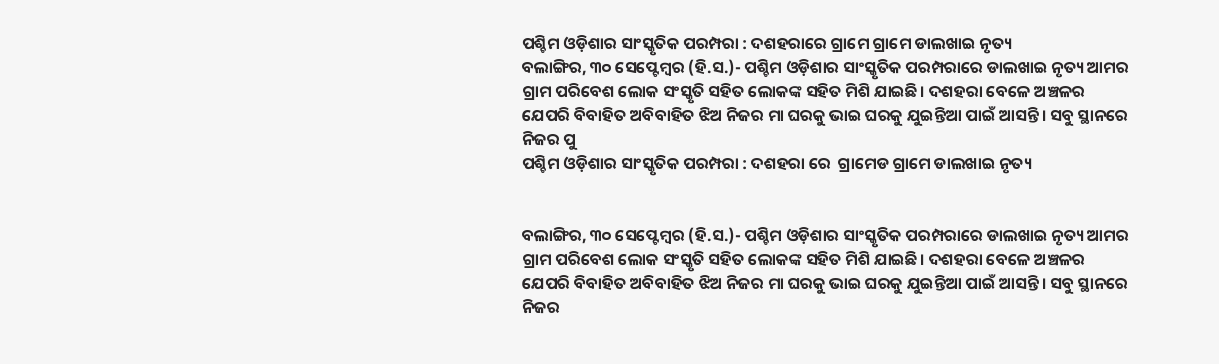ପଶ୍ଚିମ ଓଡ଼ିଶାର ସାଂସ୍କୃତିକ ପରମ୍ପରା : ଦଶହରାରେ ଗ୍ରାମେ ଗ୍ରାମେ ଡାଲଖାଇ ନୃତ୍ୟ
ବଲାଙ୍ଗିର, ୩୦ ସେପ୍ଟେମ୍ବର (ହି.ସ.)- ପଶ୍ଚିମ ଓଡ଼ିଶାର ସାଂସ୍କୃତିକ ପରମ୍ପରାରେ ଡାଲଖାଇ ନୃତ୍ୟ ଆମର ଗ୍ରାମ ପରିବେଶ ଲୋକ ସଂସ୍କୃତି ସହିତ ଲୋକଙ୍କ ସହିତ ମିଶି ଯାଇଛି। ଦଶହରା ବେଳେ ଅଞ୍ଚଳର ଯେପରି ବିବାହିତ ଅବିବାହିତ ଝିଅ ନିଜର ମା ଘରକୁ ଭାଇ ଘରକୁ ଯୁଇନ୍ତିଆ ପାଇଁ ଆସନ୍ତି। ସବୁ ସ୍ଥାନରେ ନିଜର ପୁ
ପଶ୍ଚିମ ଓଡ଼ିଶାର ସାଂସ୍କୃତିକ ପରମ୍ପରା : ଦଶହରା ରେ  ଗ୍ରାମେଡ ଗ୍ରାମେ ଡାଲଖାଇ ନୃତ୍ୟ


ବଲାଙ୍ଗିର, ୩୦ ସେପ୍ଟେମ୍ବର (ହି.ସ.)- ପଶ୍ଚିମ ଓଡ଼ିଶାର ସାଂସ୍କୃତିକ ପରମ୍ପରାରେ ଡାଲଖାଇ ନୃତ୍ୟ ଆମର ଗ୍ରାମ ପରିବେଶ ଲୋକ ସଂସ୍କୃତି ସହିତ ଲୋକଙ୍କ ସହିତ ମିଶି ଯାଇଛି। ଦଶହରା ବେଳେ ଅଞ୍ଚଳର ଯେପରି ବିବାହିତ ଅବିବାହିତ ଝିଅ ନିଜର ମା ଘରକୁ ଭାଇ ଘରକୁ ଯୁଇନ୍ତିଆ ପାଇଁ ଆସନ୍ତି। ସବୁ ସ୍ଥାନରେ ନିଜର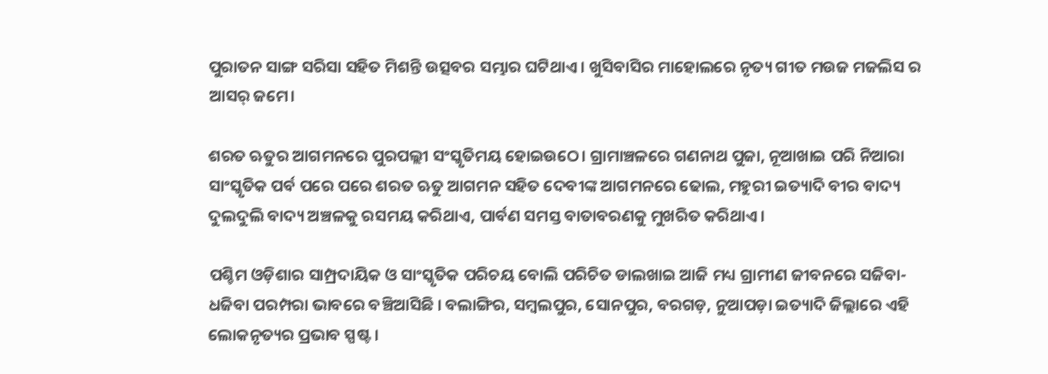ପୁରାତନ ସାଙ୍ଗ ସରିସା ସହିତ ମିଶନ୍ତି ଉତ୍ସବର ସମ୍ଭାର ଘଟିଥାଏ । ଖୁସିବାସିର ମାହୋଲରେ ନୃତ୍ୟ ଗୀତ ମଉଜ ମଜଲିସ ର ଆସର୍ ଜମେ।

ଶରତ ଋତୁର ଆଗମନରେ ପୁରପଲ୍ଲୀ ସଂସ୍କୃତିମୟ ହୋଇଉଠେ। ଗ୍ରାମାଞ୍ଚଳରେ ଗଣନାଥ ପୁଜା, ନୂଆଖାଇ ପରି ନିଆରା ସାଂସ୍କୃତିକ ପର୍ବ ପରେ ପରେ ଶରତ ଋତୁ ଆଗମନ ସହିତ ଦେବୀଙ୍କ ଆଗମନରେ ଢୋଲ, ମହୁରୀ ଇତ୍ୟାଦି ବୀର ବାଦ୍ୟ ଦୁଲଦୁଲି ବାଦ୍ୟ ଅଞ୍ଚଳକୁ ରସମୟ କରିଥାଏ, ପାର୍ବଣ ସମସ୍ତ ବାତାବରଣକୁ ମୁଖରିତ କରିଥାଏ।

ପଶ୍ଚିମ ଓଡ଼ିଶାର ସାମ୍ପ୍ରଦାୟିକ ଓ ସାଂସ୍କୃତିକ ପରିଚୟ ବୋଲି ପରିଚିତ ଡାଲଖାଇ ଆଜି ମଧ୍ୟ ଗ୍ରାମୀଣ ଜୀବନରେ ସଜିବା-ଧଜିବା ପରମ୍ପରା ଭାବରେ ବଞ୍ଚିଆସିଛି । ବଲାଙ୍ଗିର, ସମ୍ବଲପୁର, ସୋନପୁର, ବରଗଡ଼, ନୁଆପଡ଼ା ଇତ୍ୟାଦି ଜିଲ୍ଲାରେ ଏହି ଲୋକନୃତ୍ୟର ପ୍ରଭାବ ସ୍ପଷ୍ଟ ।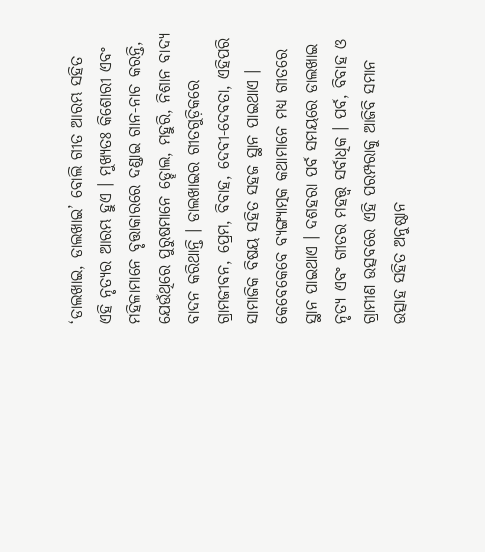‘ଡାଲଖାଇ, ଡାଲଖାଇ’ ବୋଲି ଗୀତ ଆରମ୍ଭ ସହିତ ଏହି ନୃତ୍ୟର ଆରମ୍ଭ ହୁଏ । ମୁଖ୍ୟତଃ କିଶୋରୀ ଏବଂ ମହିଳାମାନେ ବୃତ୍ତାକାରରେ ଦଣ୍ଡାଇ ଗାନ-ନାଚ କରନ୍ତି, ଯେଉଁଥିରେ ପୁରୁଷମାନେ ଡ୍ହୋଲ, ମହୁରି, ନିଶାନ ବାଦ୍ୟ ବାଦନ କରିଥାନ୍ତି । ଡାଲଖାଇର ଗୀତଗୁଡ଼ିକରେ ଗ୍ରାମଜୀବନ, ପ୍ରେମ, ବିବାହ, ଦେବୀ-ଦେବତା, ଏହିପରି ସାମାଜିକ ବିଷୟ ସହିତ ସହଜ ସ୍ଥାନ ପାଇଥାଏ । କେବେକେବେ ବ୍ୟଙ୍ଗ୍ୟାତ୍ମକ କଥାମାନେ ମଧ୍ୟ ଗୀତରେ ସ୍ଥାନ ପାଇଥାଏ । ଦଶହରା ପର୍ବ ସମୟରେ ଡାଲଖାଇ ନୃତ୍ୟ ଏବଂ ଗୀତର ମହତ୍ତ୍ୱ ସର୍ବାଧିକ । ପର୍ବ, ବିବାହ ଓ ଗ୍ରାମୀଣ ଉତ୍ସବରେ ଏହି ପରମ୍ପରାକୁ ଆଜିବି ସମାନ ଉତ୍ସାହ ସହିତ ଅନୁଷ୍ଠାନ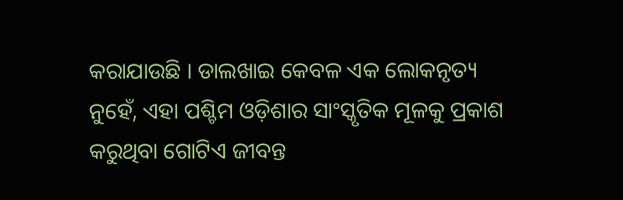କରାଯାଉଛି । ଡାଲଖାଇ କେବଳ ଏକ ଲୋକନୃତ୍ୟ ନୁହେଁ, ଏହା ପଶ୍ଚିମ ଓଡ଼ିଶାର ସାଂସ୍କୃତିକ ମୂଳକୁ ପ୍ରକାଶ କରୁଥିବା ଗୋଟିଏ ଜୀବନ୍ତ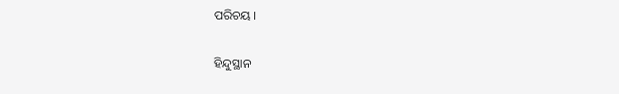ପରିଚୟ ।

ହିନ୍ଦୁସ୍ଥାନ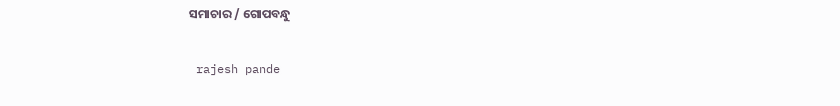ସମାଚାର / ଗୋପବନ୍ଧୁ


 rajesh pande